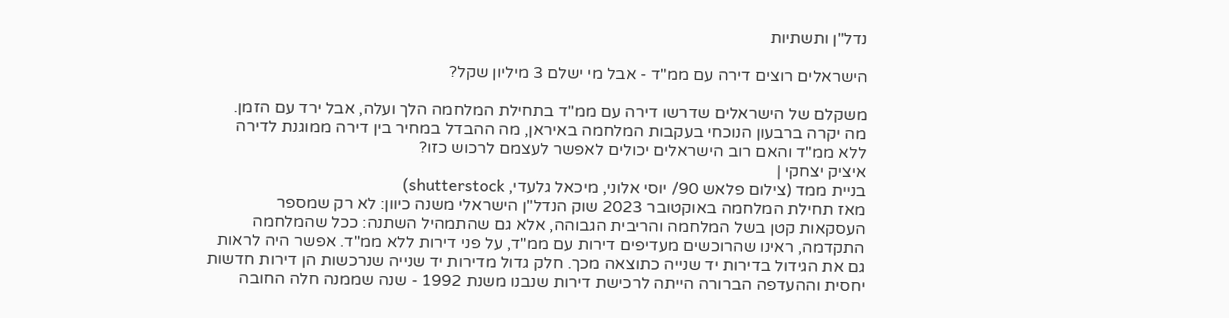נדל"ן ותשתיות

הישראלים רוצים דירה עם ממ"ד - אבל מי ישלם 3 מיליון שקל?

משקלם של הישראלים שדרשו דירה עם ממ"ד בתחילת המלחמה הלך ועלה, אבל ירד עם הזמן. מה יקרה ברבעון הנוכחי בעקבות המלחמה באיראן, מה ההבדל במחיר בין דירה ממוגנת לדירה ללא ממ"ד והאם רוב הישראלים יכולים לאפשר לעצמם לרכוש כזו?
איציק יצחקי |
בניית ממד (צילום פלאש 90/ יוסי אלוני, מיכאל גלעדי, shutterstock)
מאז תחילת המלחמה באוקטובר 2023 שוק הנדל"ן הישראלי משנה כיוון: לא רק שמספר העסקאות קטן בשל המלחמה והריבית הגבוהה, אלא גם שהתמהיל השתנה: ככל שהמלחמה התקדמה, ראינו שהרוכשים מעדיפים דירות עם ממ"ד, על פני דירות ללא ממ"ד. אפשר היה לראות גם את הגידול בדירות יד שנייה כתוצאה מכך. חלק גדול מדירות יד שנייה שנרכשות הן דירות חדשות יחסית וההעדפה הברורה הייתה לרכישת דירות שנבנו משנת 1992 - שנה שממנה חלה החובה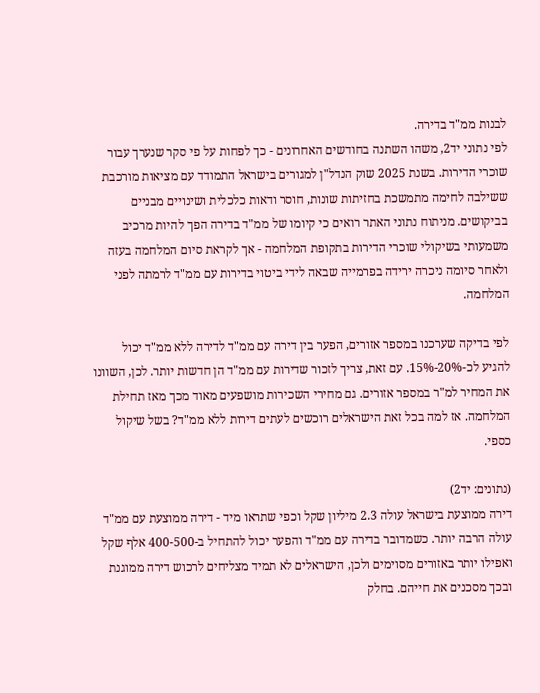לבנות ממ"ד בדירה.
לפי נתוני יד2, משהו השתנה בחודשים האחרונים - כך לפחות על פי סקר שנערך עבור שוכרי הדירות. בשנת 2025 שוק הנדל"ן למגורים בישראל התמודד עם מציאות מורכבת ששילבה לחימה מתמשכת בחזיתות שונות, חוסר ודאות כלכלית ושינויים מבניים בביקושים. מניתוח נתוני האתר רואים כי קיומו של ממ"ד בדירה הפך להיות מרכיב משמעותי בשיקולי שוכרי הדירות בתקופת המלחמה - אך לקראת סיום המלחמה בעזה ולאחר סיומה ניכרה ירידה בפרמייה שבאה לידי ביטוי בדירות עם ממ"ד לרמתה לפני המלחמה.

לפי בדיקה שערכנו במספר אזורים, הפער בין דירה עם ממ"ד לדירה ללא ממ"ד יכול להגיע לכ-20%-15%. עם זאת, צריך לזכור שדירות עם ממ"ד הן חדשות יותר. לכן, השוונו את המחיר למ"ר במספר אזורים. גם מחירי השכירות מושפעים מאוד מכך מאז תחילת המלחמה. אז למה בכל זאת הישראלים רוכשים לעתים דירות ללא ממ"ד? בשל שיקול כספי.

(נתונים: יד2)
דירה ממוצעת בישראל עולה 2.3 מיליון שקל וכפי שתראו מיד - דירה ממוצעת עם ממ"ד עולה הרבה יותר. כשמדובר בדירה עם ממ"ד והפער יכול להתחיל ב-400-500 אלף שקל ואפילו יותר באזורים מסוימים ולכן, הישראלים לא תמיד מצליחים לרכוש דירה ממוגנת ובכך מסכנים את חייהם. בחלק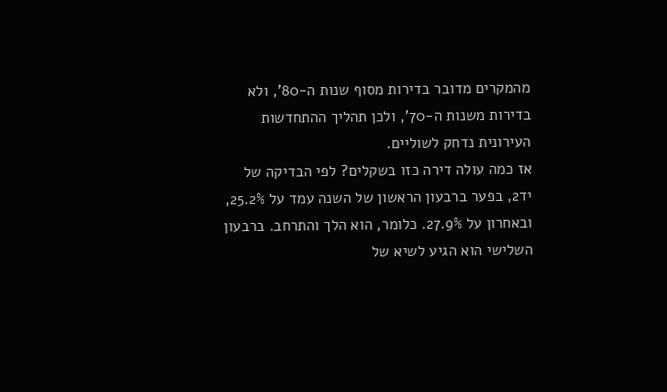מהמקרים מדובר בדירות מסוף שנות ה-80', ולא בדירות משנות ה-70', ולכן תהליך ההתחדשות העירונית נדחק לשוליים.
אז כמה עולה דירה כזו בשקלים? לפי הבדיקה של יד2, בפער ברבעון הראשון של השנה עמד על 25.2%, ובאחרון על 27.9%. כלומר, הוא הלך והתרחב. ברבעון השלישי הוא הגיע לשיא של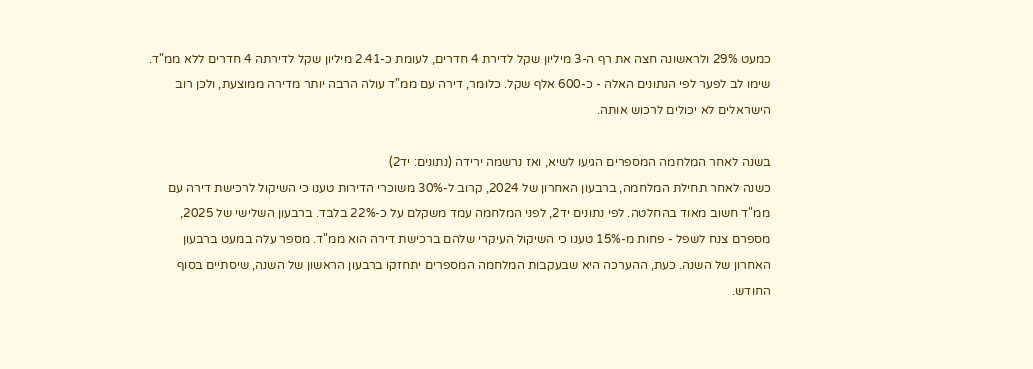כמעט 29% ולראשונה חצה את רף ה-3 מיליון שקל לדירת 4 חדרים, לעומת כ-2.41 מיליון שקל לדירתה 4 חדרים ללא ממ"ד. שימו לב לפער לפי הנתונים האלה - כ-600 אלף שקל. כלומר, דירה עם ממ"ד עולה הרבה יותר מדירה ממוצעת, ולכן רוב הישראלים לא יכולים לרכוש אותה.

בשנה לאחר המלחמה המספרים הגיעו לשיא, ואז נרשמה ירידה (נתונים: יד2)
כשנה לאחר תחילת המלחמה, ברבעון האחרון של 2024, קרוב ל-30% משוכרי הדירות טענו כי השיקול לרכישת דירה עם ממ"ד חשוב מאוד בהחלטה. לפי נתונים יד2, לפני המלחמה עמד משקלם על כ-22% בלבד. ברבעון השלישי של 2025, מספרם צנח לשפל - פחות מ-15% טענו כי השיקול העיקרי שלהם ברכישת דירה הוא ממ"ד. מספר עלה במעט ברבעון האחרון של השנה. כעת, ההערכה היא שבעקבות המלחמה המספרים יתחזקו ברבעון הראשון של השנה, שיסתיים בסוף החודש.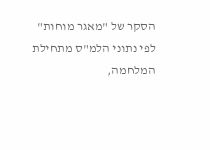הסקר של "מאגר מוחות"
לפי נתוני הלמ"ס מתחילת המלחמה,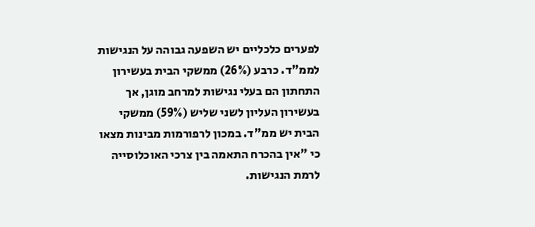לפערים כלכליים יש השפעה גבוהה על הנגישות לממ"ד. כרבע (26%) ממשקי הבית בעשירון התחתון הם בעלי נגישות למרחב מוגן, אך בעשירון העליון לשני שליש (59%) ממשקי הבית יש ממ"ד. במכון לרפורמות מבינות מצאו כי "אין בהכרח התאמה בין צרכי האוכלוסייה לרמת הנגישות.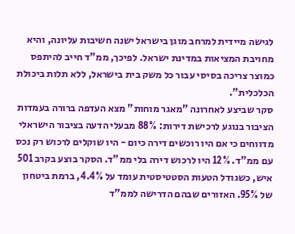לגישה מיידית למרחב מוגן בישראל ישנה חשיבות עליונה, והיא מחויבת המציאות במדינת ישראל. לפיכך, ממ"ד חייב להיתפס כמוצר צריכה בסיסי עבור כל משק בית בישראל, ללא תלות ביכולת הכלכלית".
סקר שביצע לאחרונה "מאגר מוחות" מצא העדפה ברורה בעמדות הציבור בנוגע לרכישת דירות: 88% מבעלי הדעה בציבור הישראלי מדווחים כי אם היו רוכשים דירה כיום - היו שוקלים לרכוש רק נכס עם ממ"ד. 12% היו לרכוש דירה בלי ממ"ד. הסקר בוצע בקרב 501 איש, כשגודל הטעות הסטטיסטית עומד על 4.4%, ברמת ביטחון של 95%. האזורים שבהם הדרישה לממ"ד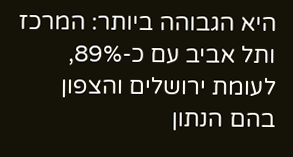היא הגבוהה ביותר: המרכז ותל אביב עם כ-89%, לעומת ירושלים והצפון בהם הנתון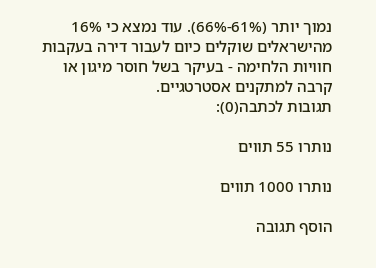נמוך יותר (61%-66%). עוד נמצא כי 16% מהישראלים שוקלים כיום לעבור דירה בעקבות חוויות הלחימה - בעיקר בשל חוסר מיגון או קרבה למתקנים אסטרטגיים.
תגובות לכתבה(0):

נותרו 55 תווים

נותרו 1000 תווים

הוסף תגובה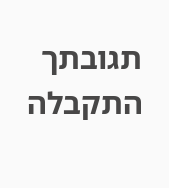תגובתך התקבלה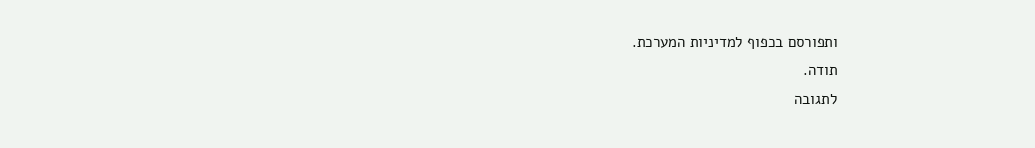ותפורסם בכפוף למדיניות המערכת.
תודה.
לתגובה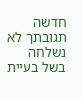חדשה
תגובתך לא נשלחה בשל בעיית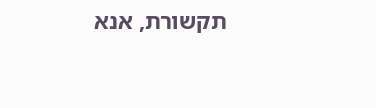תקשורת, אנא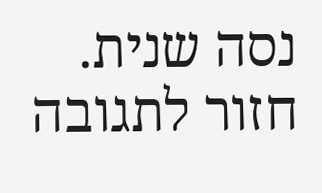נסה שנית.
חזור לתגובה